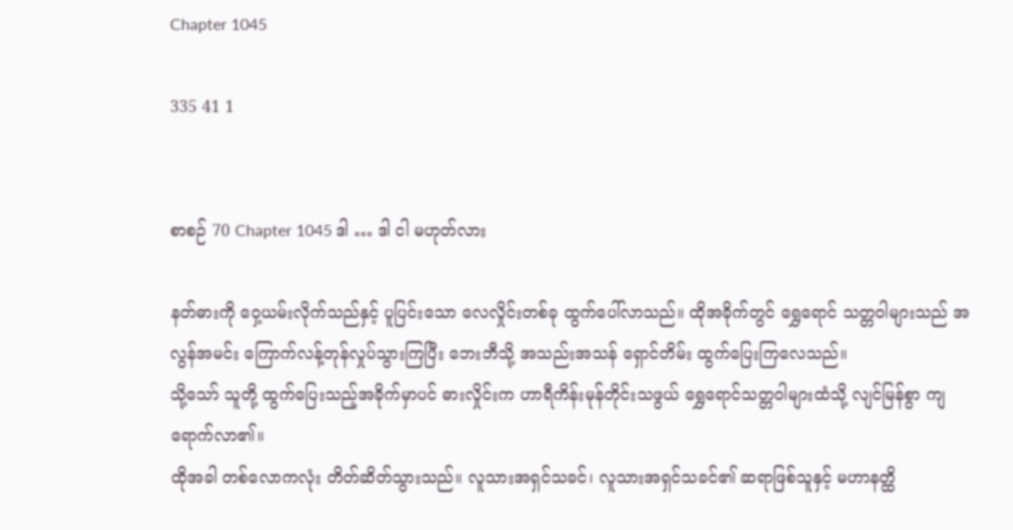Chapter 1045

335 41 1


စာစဉ် 70 Chapter 1045 ဒါ … ဒါ ငါ မဟုတ်လား

နတ်ဓားကို ဝှေ့ယမ်းလိုက်သည်နှင့် ပူပြင်းသော လေလှိုင်းတစ်ခု ထွက်ပေါ်လာသည်။ ထိုအခိုက်တွင် ရွှေရောင် သတ္တဝါများသည် အလွန်အမင်း ကြောက်လန့်တုန်လှုပ်သွားကြပြီး ဘေးဘီသို့ အသည်းအသန် ရှောင်တိမ်း ထွက်ပြေးကြလေသည်။
သို့သော် သူတို့ ထွက်ပြေးသည့်အခိုက်မှာပင် ဓားလှိုင်းက ဟာရီကိန်းမုန်တိုင်းသဖွယ် ရွှေရောင်သတ္တဝါများထံသို့ လျင်မြန်စွာ ကျရောက်လာ၏။
ထိုအခါ တစ်လောကလုံး တိတ်ဆိတ်သွားသည်။ လူသားအရှင်သခင်၊ လူသားအရှင်သခင်၏ ဆရာဖြစ်သူနှင့် မဟာနတ္ထိ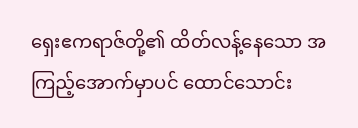ရှေးဧကရာဇ်တို့၏ ထိတ်လန့်နေသော အကြည့်အောက်မှာပင် ထောင်သောင်း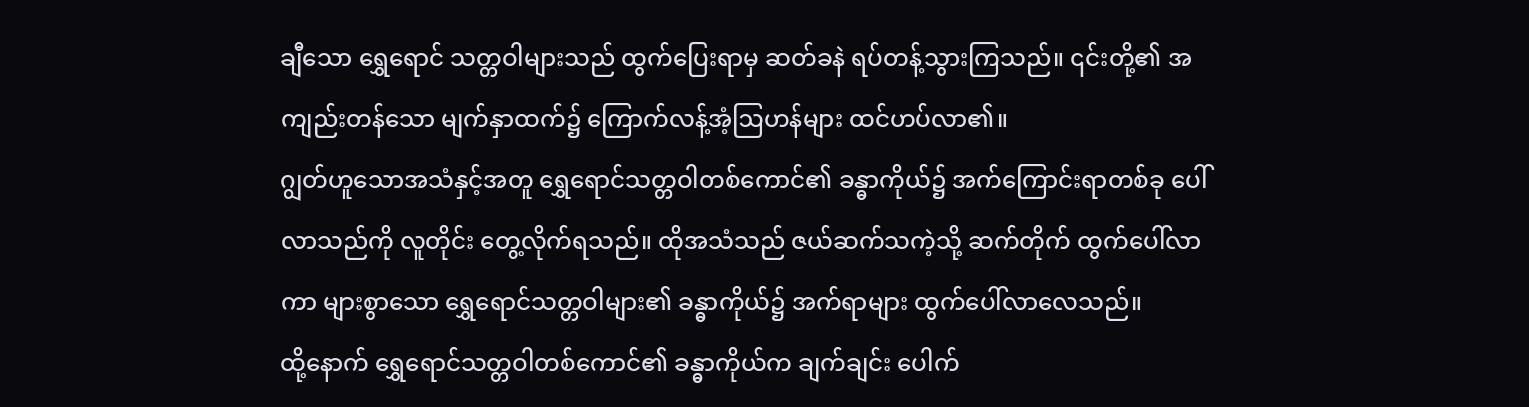ချီသော ရွှေရောင် သတ္တဝါများသည် ထွက်ပြေးရာမှ ဆတ်ခနဲ ရပ်တန့်သွားကြသည်။ ၎င်းတို့၏ အကျည်းတန်သော မျက်နှာထက်၌ ကြောက်လန့်အံ့ဩဟန်များ ထင်ဟပ်လာ၏။
ဂျွတ်ဟူသောအသံနှင့်အတူ ရွှေရောင်သတ္တဝါတစ်ကောင်၏ ခန္ဓာကိုယ်၌ အက်ကြောင်းရာတစ်ခု ပေါ်လာသည်ကို လူတိုင်း တွေ့လိုက်ရသည်။ ထိုအသံသည် ဇယ်ဆက်သကဲ့သို့ ဆက်တိုက် ထွက်ပေါ်လာကာ များစွာသော ရွှေရောင်သတ္တဝါများ၏ ခန္ဓာကိုယ်၌ အက်ရာများ ထွက်ပေါ်လာလေသည်။
ထို့နောက် ရွှေရောင်သတ္တဝါတစ်ကောင်၏ ခန္ဓာကိုယ်က ချက်ချင်း ပေါက်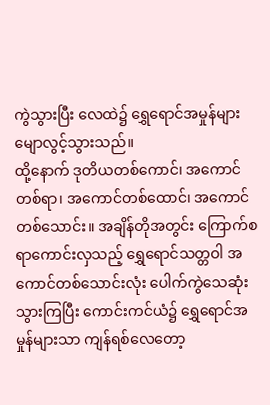ကွဲသွားပြီး လေထဲ၌ ရွှေရောင်အမှုန်များ မျောလွင့်သွားသည်။
ထို့နောက် ဒုတိယတစ်ကောင်၊ အကောင်တစ်ရာ၊ အကောင်တစ်ထောင်၊ အကောင်တစ်သောင်း။ အချိန်တိုအတွင်း ကြောက်စရာကောင်းလှသည့် ရွှေရောင်သတ္တဝါ အကောင်တစ်သောင်းလုံး ပေါက်ကွဲသေဆုံးသွားကြပြီး ကောင်းကင်ယံ၌ ရွှေရောင်အမှုန်များသာ ကျန်ရစ်လေတော့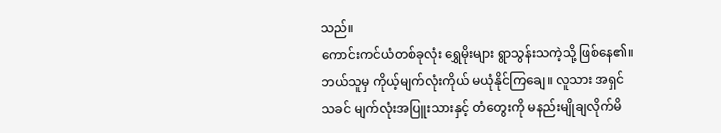သည်။
ကောင်းကင်ယံတစ်ခုလုံး ရွှေမိုးများ ရွာသွန်းသကဲ့သို့ ဖြစ်နေ၏။ ဘယ်သူမှ ကိုယ့်မျက်လုံးကိုယ် မယုံနိုင်ကြချေ။ လူသား အရှင်သခင် မျက်လုံးအပြူးသားနှင့် တံတွေးကို မနည်းမျိုချလိုက်မိ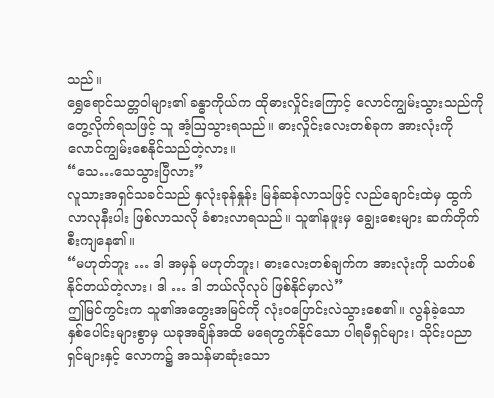သည်။
ရွှေရောင်သတ္တဝါများ၏ ခန္ဓာကိုယ်က ထိုဓားလှိုင်းကြောင့် လောင်ကျွမ်းသွားသည်ကို တွေ့လိုက်ရသဖြင့် သူ အံ့ဩသွားရသည်။ ဓားလှိုင်းလေးတစ်ခုက အားလုံးကို လောင်ကျွမ်းစေနိုင်သည်တဲ့လား။
“သေ…သေသွားပြီလား”
လူသားအရှင်သခင်သည် နှလုံးခုန်နှုန်း မြန်ဆန်လာသဖြင့် လည်ချောင်းထဲမှ ထွက်လာလုနီးပါး ဖြစ်လာသလို ခံစားလာရသည်။ သူ၏နဖူးမှ ချွေးစေးများ ဆက်တိုက် စီးကျနေ၏။
“မဟုတ်ဘူး … ဒါ အမှန် မဟုတ်ဘူး၊ ဓားလေးတစ်ချက်က အားလုံးကို သတ်ပစ်နိုင်တယ်တဲ့လား၊ ဒါ … ဒါ ဘယ်လိုလုပ် ဖြစ်နိုင်မှာလဲ”
ဤမြင်ကွင်းက သူ၏အတွေးအမြင်ကို လုံးဝပြောင်းလဲသွားစေ၏။ လွန်ခဲ့သော နှစ်ပေါင်းများစွာမှ ယခုအချိန်အထိ မရေတွက်နိုင်သော ပါရမီရှင်များ၊ သိုင်းပညာရှင်များနှင့် လောက၌ အသန်မာဆုံးသော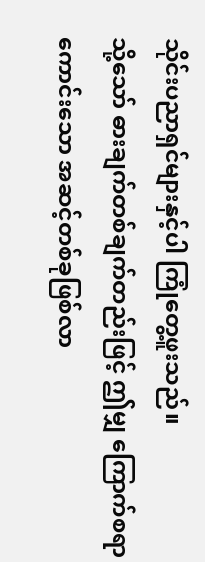သိုင်းပညာရှင်များနှင့်ပါ ကြုံတွေ့ဖူးသည်။
သို့သော် ဓားချက်တစ်ချက်တည်းဖြင့် ဤမျှ ကြောက်စရာကောင်းသော အဆင့်တစ်ခုဖြစ်လာ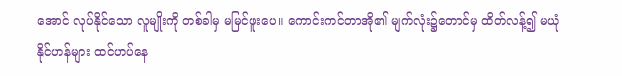အောင် လုပ်နိုင်သော လူမျိုးကို တစ်ခါမှ မမြင်ဖူးပေ။ ကောင်းကင်တာအို၏ မျက်လုံး၌တောင်မှ ထိတ်လန့်၍ မယုံနိုင်ဟန်များ ထင်ဟပ်နေ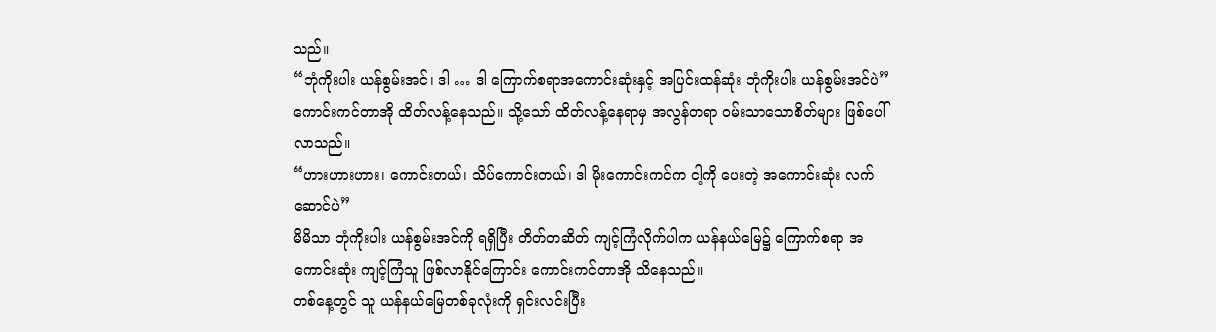သည်။
“ဘုံကိုးပါး ယန်စွမ်းအင်၊ ဒါ … ဒါ ကြောက်စရာအကောင်းဆုံးနှင့် အပြင်းထန်ဆုံး ဘုံကိုးပါး ယန်စွမ်းအင်ပဲ”
ကောင်းကင်တာအို ထိတ်လန့်နေသည်။ သို့သော် ထိတ်လန့်နေရာမှ အလွန်တရာ ဝမ်းသာသောစိတ်များ ဖြစ်ပေါ် လာသည်။
“ဟားဟားဟား၊ ကောင်းတယ်၊ သိပ်ကောင်းတယ်၊ ဒါ မိုးကောင်းကင်က ငါ့ကို ပေးတဲ့ အကောင်းဆုံး လက်ဆောင်ပဲ”
မိမိသာ ဘုံကိုးပါး ယန်စွမ်းအင်ကို ရရှိပြီး တိတ်တဆိတ် ကျင့်ကြံလိုက်ပါက ယန်နယ်မြေ၌ ကြောက်စရာ အကောင်းဆုံး ကျင့်ကြံသူ ဖြစ်လာနိုင်ကြောင်း ကောင်းကင်တာအို သိနေသည်။
တစ်နေ့တွင် သူ ယန်နယ်မြေတစ်ခုလုံးကို ရှင်းလင်းပြီး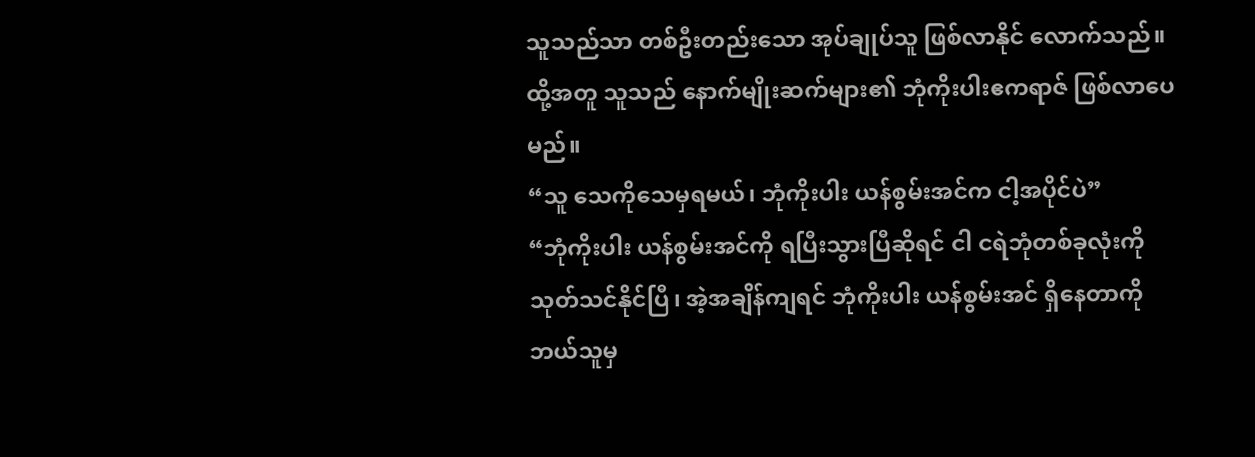သူသည်သာ တစ်ဦးတည်းသော အုပ်ချုပ်သူ ဖြစ်လာနိုင် လောက်သည်။ ထို့အတူ သူသည် နောက်မျိုးဆက်များ၏ ဘုံကိုးပါးဧကရာဇ် ဖြစ်လာပေမည်။
“သူ သေကိုသေမှရမယ်၊ ဘုံကိုးပါး ယန်စွမ်းအင်က ငါ့အပိုင်ပဲ”
“ဘုံကိုးပါး ယန်စွမ်းအင်ကို ရပြီးသွားပြီဆိုရင် ငါ ငရဲဘုံတစ်ခုလုံးကို သုတ်သင်နိုင်ပြီ၊ အဲ့အချိန်ကျရင် ဘုံကိုးပါး ယန်စွမ်းအင် ရှိနေတာကို ဘယ်သူမှ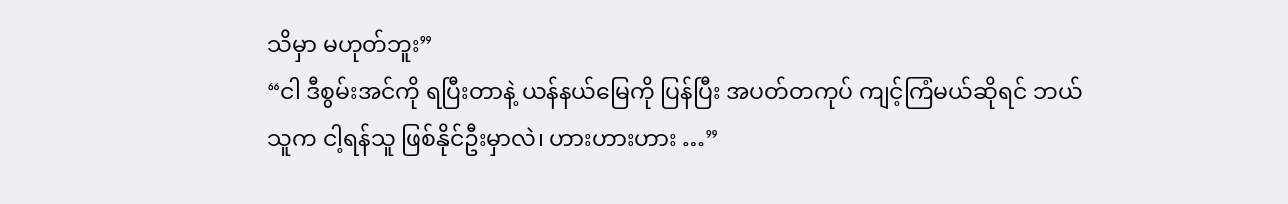သိမှာ မဟုတ်ဘူး”
“ငါ ဒီစွမ်းအင်ကို ရပြီးတာနဲ့ ယန်နယ်မြေကို ပြန်ပြီး အပတ်တကုပ် ကျင့်ကြံမယ်ဆိုရင် ဘယ်သူက ငါ့ရန်သူ ဖြစ်နိုင်ဦးမှာလဲ၊ ဟားဟားဟား …”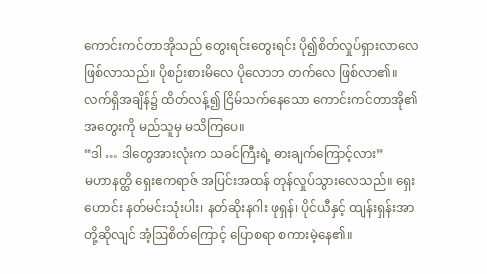ကောင်းကင်တာအိုသည် တွေးရင်းတွေးရင်း ပို၍စိတ်လှုပ်ရှားလာလေ ဖြစ်လာသည်။ ပိုစဉ်းစားမိလေ ပိုလောဘ တက်လေ ဖြစ်လာ၏။
လက်ရှိအချိန်၌ ထိတ်လန့်၍ ငြိမ်သက်နေသော ကောင်းကင်တာအို၏ အတွေးကို မည်သူမှ မသိကြပေ။
“ဒါ … ဒါတွေအားလုံးက သခင်ကြီးရဲ့ ဓားချက်ကြောင့်လား”
မဟာနတ္ထိ ရှေးဧကရာဇ် အပြင်းအထန် တုန်လှုပ်သွားလေသည်။ ရှေးဟောင်း နတ်မင်းသုံးပါး၊ နတ်ဆိုးနဂါး ဖုရှန်၊ ပိုင်ယီနှင့် ထျန်းရှန်းအာတို့ဆိုလျင် အံ့ဩစိတ်ကြောင့် ပြောစရာ စကားမဲ့နေ၏။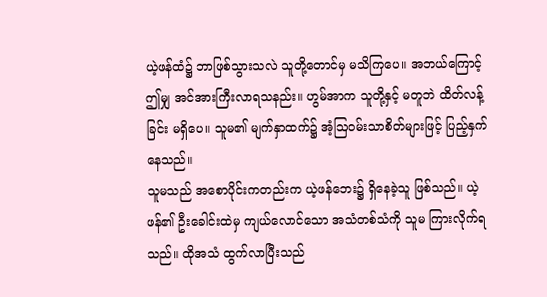ယဲ့ဖန်ထံ၌ ဘာဖြစ်သွားသလဲ သူတို့တောင်မှ မသိကြပေ။ အဘယ်ကြောင့် ဤမျှ အင်အားကြီးလာရသနည်း။ ဟွမ်အာက သူတို့နှင့် မတူဘဲ ထိတ်လန့်ခြင်း မရှိပေ။ သူမ၏ မျက်နှာထက်၌ အံ့ဩဝမ်းသာစိတ်များဖြင့် ပြည့်နှက် နေသည်။
သူမသည် အစောပိုင်းကတည်းက ယဲ့ဖန်ဘေး၌ ရှိနေခဲ့သူ ဖြစ်သည်။ ယဲ့ဖန်၏ ဦးခေါင်းထဲမှ ကျယ်လောင်သော အသံတစ်သံကို သူမ ကြားလိုက်ရသည်။ ထိုအသံ ထွက်လာပြီးသည်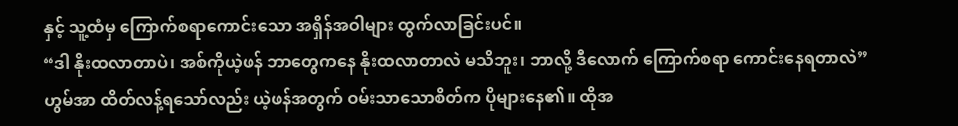နှင့် သူ့ထံမှ ကြောက်စရာကောင်းသော အရှိန်အဝါများ ထွက်လာခြင်းပင်။
“ဒါ နိုးထလာတာပဲ၊ အစ်ကိုယဲ့ဖန် ဘာတွေကနေ နိုးထလာတာလဲ မသိဘူး၊ ဘာလို့ ဒီလောက် ကြောက်စရာ ကောင်းနေရတာလဲ”
ဟွမ်အာ ထိတ်လန့်ရသော်လည်း ယဲ့ဖန်အတွက် ဝမ်းသာသောစိတ်က ပိုများနေ၏။ ထိုအ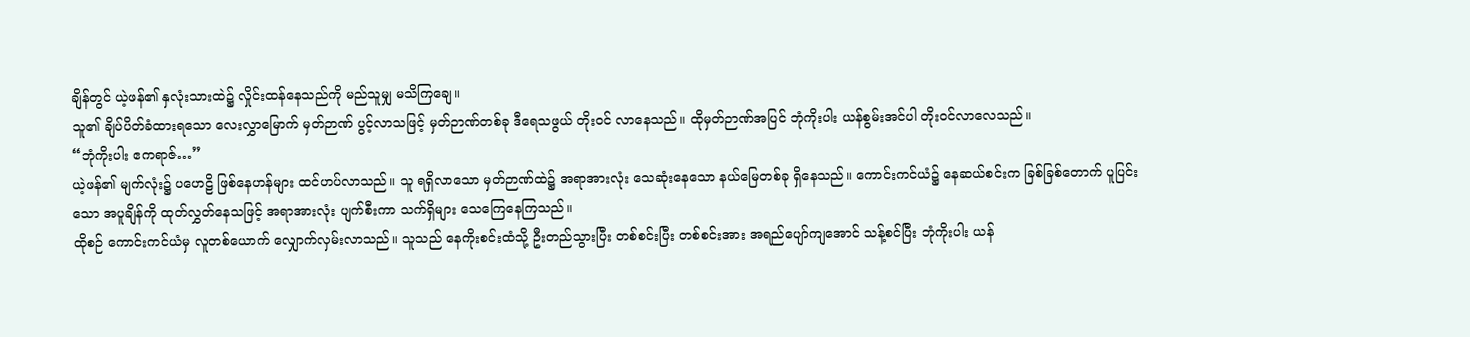ချိန်တွင် ယဲ့ဖန်၏ နှလုံးသားထဲ၌ လှိုင်းထန်နေသည်ကို မည်သူမျှ မသိကြချေ။
သူ၏ ချိပ်ပိတ်ခံထားရသော လေးလွှာမြောက် မှတ်ဉာဏ် ပွင့်လာသဖြင့် မှတ်ဉာဏ်တစ်ခု ဒီရေသဖွယ် တိုးဝင် လာနေသည်။ ထိုမှတ်ဉာဏ်အပြင် ဘုံကိုးပါး ယန်စွမ်းအင်ပါ တိုးဝင်လာလေသည်။
“ဘုံကိုးပါး ဧကရာဇ်…”
ယဲ့ဖန်၏ မျက်လုံး၌ ပဟေဠိ ဖြစ်နေဟန်များ ထင်ဟပ်လာသည်။ သူ ရရှိလာသော မှတ်ဉာဏ်ထဲ၌ အရာအားလုံး‌ သေဆုံးနေသော နယ်မြေတစ်ခု ရှိနေသည်။ ကောင်းကင်ယံ၌ နေဆယ်စင်းက ခြစ်ခြစ်တောက် ပူပြင်းသော အပူချိန်ကို ထုတ်လွှတ်နေသဖြင့် အရာအားလုံး ပျက်စီးကာ သက်ရှိများ‌ သေကြေနေကြသည်။
ထိုစဉ် ကောင်းကင်ယံမှ လူတစ်ယောက် လျှောက်လှမ်းလာသည်။ သူသည် နေကိုးစင်းထံသို့ ဦးတည်သွားပြီး တစ်စင်းပြီး တစ်စင်းအား အရည်ပျော်ကျအောင် သန့်စင်ပြီး ဘုံကိုးပါး ယန်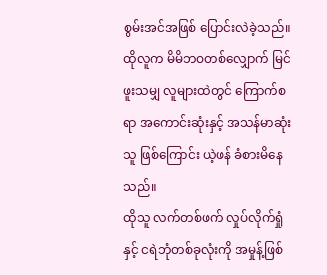စွမ်းအင်အဖြစ် ပြောင်းလဲခဲ့သည်။
ထိုလူက မိမိဘဝတစ်လျှောက် မြင်ဖူးသမျှ လူများထဲတွင် ကြောက်စရာ အကောင်းဆုံးနှင့် အသန်မာဆုံးသူ ဖြစ်ကြောင်း ယဲ့ဖန် ခံစားမိနေသည်။
ထိုသူ လက်တစ်ဖက် လှုပ်လိုက်ရှုံနှင့် ငရဲဘုံတစ်ခုလုံးကို အမှုန့်ဖြစ်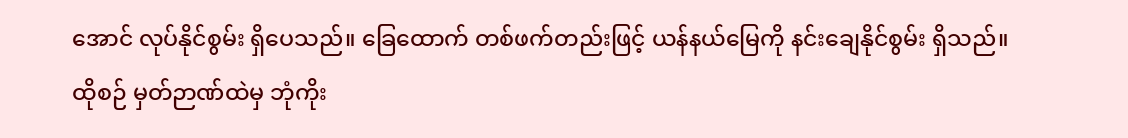အောင် လုပ်နိုင်စွမ်း ရှိပေသည်။ ခြေထောက် တစ်ဖက်တည်းဖြင့် ယန်နယ်မြေကို နင်းချေနိုင်စွမ်း ရှိသည်။
ထိုစဉ် မှတ်ဉာဏ်ထဲမှ ဘုံကိုး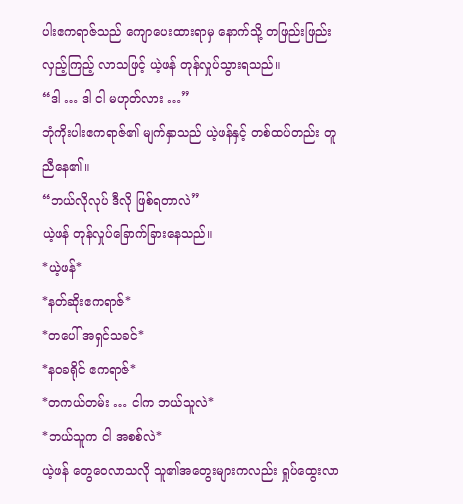ပါးဧကရာဇ်သည် ကျောပေးထားရာမှ နောက်သို့ တဖြည်းဖြည်း လှည့်ကြည့် လာသဖြင့် ယဲ့ဖန် တုန်လှုပ်သွားရသည်။
“ဒါ … ဒါ ငါ မဟုတ်လား …”
ဘုံကိုးပါးဧကရာဇ်၏ မျက်နှာသည် ယဲ့ဖန်နှင့် တစ်ထပ်တည်း တူညီနေ၏။
“ဘယ်လိုလုပ် ဒီလို ဖြစ်ရတာလဲ”
ယဲ့ဖန် တုန်လှုပ်ခြောက်ခြားနေသည်။
*ယဲ့ဖန်*
*နတ်ဆိုးဧကရာဇ်*
*တပေါ် အရှင်သခင်*
*နဝခရိုင် ဧကရာဇ်*
*တကယ်တမ်း … ငါက ဘယ်သူလဲ*
*ဘယ်သူက ငါ အစစ်လဲ*
ယဲ့ဖန် တွေဝေလာသလို သူ၏အတွေးများကလည်း ရှုပ်ထွေးလာ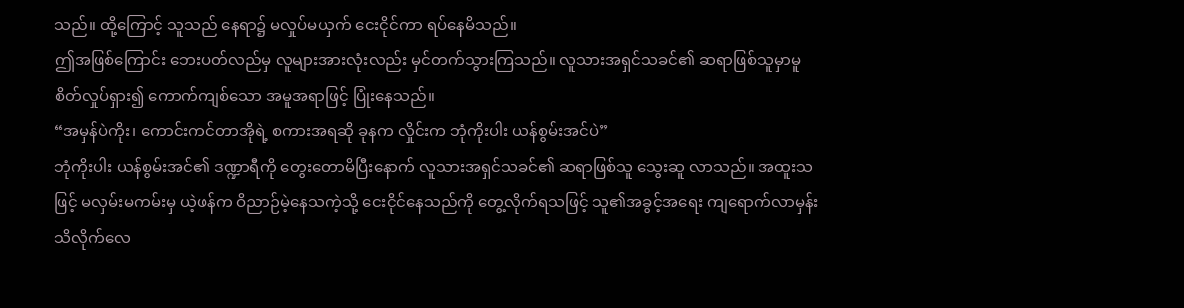သည်။ ထို့ကြောင့် သူသည် နေရာ၌ မလှုပ်မယှက် ငေးငိုင်ကာ ရပ်နေမိသည်။
ဤအဖြစ်ကြောင်း ဘေးပတ်လည်မှ လူများအားလုံးလည်း မှင်တက်သွားကြသည်။ လူသားအရှင်သခင်၏ ဆရာဖြစ်သူမှာမူ စိတ်လှုပ်ရှား၍ ကောက်ကျစ်သော အမူအရာဖြင့် ပြုံးနေသည်။
“အမှန်ပဲကိုး၊ ကောင်းကင်တာအိုရဲ့ စကားအရဆို ခုနက လှိုင်းက ဘုံကိုးပါး ယန်စွမ်းအင်ပဲ”
ဘုံကိုးပါး ယန်စွမ်းအင်၏ ဒဏ္ဍာရီကို တွေးတောမိပြီးနောက် လူသားအရှင်သခင်၏ ဆရာဖြစ်သူ သွေးဆူ လာသည်။ အထူးသဖြင့် မလှမ်းမကမ်းမှ ယဲ့ဖန်က ဝိညာဉ်မဲ့နေသကဲ့သို့ ငေးငိုင်နေသည်ကို တွေ့လိုက်ရသဖြင့် သူ၏အခွင့်အရေး ကျရောက်လာမှန်း သိလိုက်လေ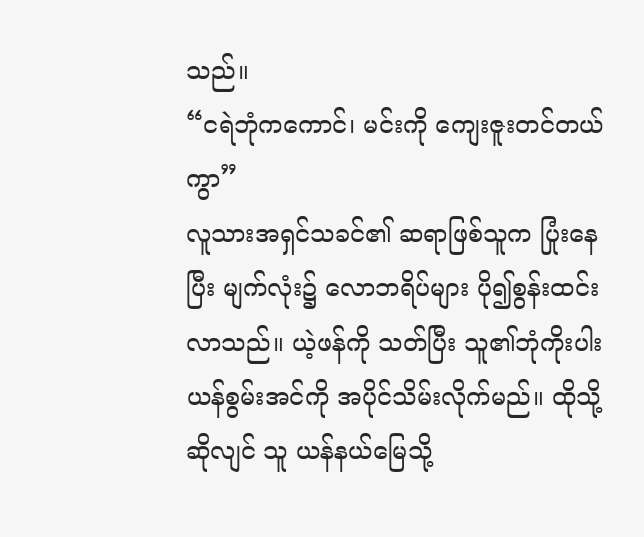သည်။
“ငရဲဘုံကကောင်၊ မင်းကို ကျေးဇူးတင်တယ်ကွာ”
လူသားအရှင်သခင်၏ ဆရာဖြစ်သူက ပြုံးနေပြီး မျက်လုံး၌ လောဘရိပ်များ ပို၍စွန်းထင်းလာသည်။ ယဲ့ဖန်ကို သတ်ပြီး သူ၏ဘုံကိုးပါး ယန်စွမ်းအင်ကို အပိုင်သိမ်းလိုက်မည်။ ထိုသို့ဆိုလျင် သူ ယန်နယ်မြေသို့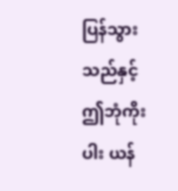ပြန်သွားသည်နှင့် ဤဘုံကိုးပါး ယန်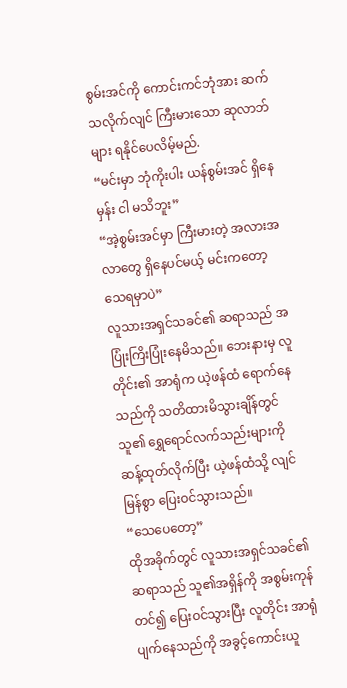စွမ်းအင်ကို ကောင်းကင်ဘုံအား ဆက်သလိုက်လျင် ကြီးမားသော ဆုလာဘ်များ ရနိုင်ပေလိမ့်မည်.
“မင်းမှာ ဘုံကိုးပါး ယန်စွမ်းအင် ရှိနေမှန်း ငါ မသိဘူး”
“အဲ့စွမ်းအင်မှာ ကြီးမားတဲ့ အလားအလာတွေ ရှိနေပင်မယ့် မင်းကတော့ သေရမှာပဲ”
လူသားအရှင်သခင်၏ ဆရာသည် အပြုံးကြိးပြုံးနေမိသည်။ ဘေးနားမှ လူတိုင်း၏ အာရုံက ယဲ့ဖန်ထံ ရောက်နေသည်ကို သတိထားမိသွားချိန်တွင် သူ၏ ရွှေရောင်လက်သည်းများကို ဆန့်ထုတ်လိုက်ပြီး ယဲ့ဖန်ထံသို့ လျင်မြန်စွာ ပြေးဝင်သွားသည်။
“သေပေတော့”
ထိုအခိုက်တွင် လူသားအရှင်သခင်၏ ဆရာသည် သူ၏အရှိန်ကို အစွမ်းကုန်တင်၍ ပြေးဝင်သွားပြီး လူတိုင်း အာရုံပျက်နေသည်ကို အခွင့်ကောင်းယူ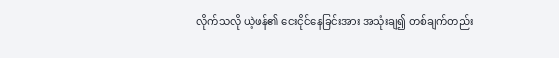လိုက်သလို ယဲ့ဖန်၏ ငေးငိုင်နေခြင်းအား အသုံးချ၍ တစ်ချက်တည်း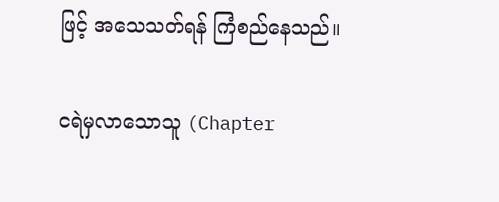ဖြင့် အသေသတ်ရန် ကြံစည်နေသည်။

ငရဲမှလာသောသူ (Chapter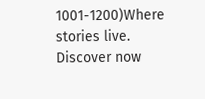1001-1200)Where stories live. Discover now